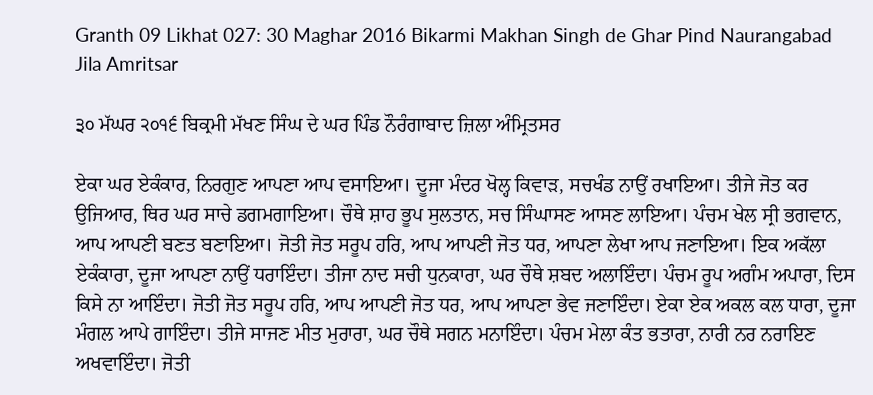Granth 09 Likhat 027: 30 Maghar 2016 Bikarmi Makhan Singh de Ghar Pind Naurangabad Jila Amritsar

੩੦ ਮੱਘਰ ੨੦੧੬ ਬਿਕ੍ਰਮੀ ਮੱਖਣ ਸਿੰਘ ਦੇ ਘਰ ਪਿੰਡ ਨੌਰੰਗਾਬਾਦ ਜ਼ਿਲਾ ਅੰਮ੍ਰਿਤਸਰ

ਏਕਾ ਘਰ ਏਕੰਕਾਰ, ਨਿਰਗੁਣ ਆਪਣਾ ਆਪ ਵਸਾਇਆ। ਦੂਜਾ ਮੰਦਰ ਖੋਲ੍ਹ ਕਿਵਾੜ, ਸਚਖੰਡ ਨਾਉਂ ਰਖਾਇਆ। ਤੀਜੇ ਜੋਤ ਕਰ ਉਜਿਆਰ, ਥਿਰ ਘਰ ਸਾਚੇ ਡਗਮਗਾਇਆ। ਚੌਥੇ ਸ਼ਾਹ ਭੂਪ ਸੁਲਤਾਨ, ਸਚ ਸਿੰਘਾਸਣ ਆਸਣ ਲਾਇਆ। ਪੰਚਮ ਖੇਲ ਸ੍ਰੀ ਭਗਵਾਨ, ਆਪ ਆਪਣੀ ਬਣਤ ਬਣਾਇਆ। ਜੋਤੀ ਜੋਤ ਸਰੂਪ ਹਰਿ, ਆਪ ਆਪਣੀ ਜੋਤ ਧਰ, ਆਪਣਾ ਲੇਖਾ ਆਪ ਜਣਾਇਆ। ਇਕ ਅਕੱਲਾ ਏਕੰਕਾਰਾ, ਦੂਜਾ ਆਪਣਾ ਨਾਉਂ ਧਰਾਇੰਦਾ। ਤੀਜਾ ਨਾਦ ਸਚੀ ਧੁਨਕਾਰਾ, ਘਰ ਚੌਥੇ ਸ਼ਬਦ ਅਲਾਇੰਦਾ। ਪੰਚਮ ਰੂਪ ਅਗੰਮ ਅਪਾਰਾ, ਦਿਸ ਕਿਸੇ ਨਾ ਆਇੰਦਾ। ਜੋਤੀ ਜੋਤ ਸਰੂਪ ਹਰਿ, ਆਪ ਆਪਣੀ ਜੋਤ ਧਰ, ਆਪ ਆਪਣਾ ਭੇਵ ਜਣਾਇੰਦਾ। ਏਕਾ ਏਕ ਅਕਲ ਕਲ ਧਾਰਾ, ਦੂਜਾ ਮੰਗਲ ਆਪੇ ਗਾਇੰਦਾ। ਤੀਜੇ ਸਾਜਣ ਮੀਤ ਮੁਰਾਰਾ, ਘਰ ਚੌਥੇ ਸਗਨ ਮਨਾਇੰਦਾ। ਪੰਚਮ ਮੇਲਾ ਕੰਤ ਭਤਾਰਾ, ਨਾਰੀ ਨਰ ਨਰਾਇਣ ਅਖਵਾਇੰਦਾ। ਜੋਤੀ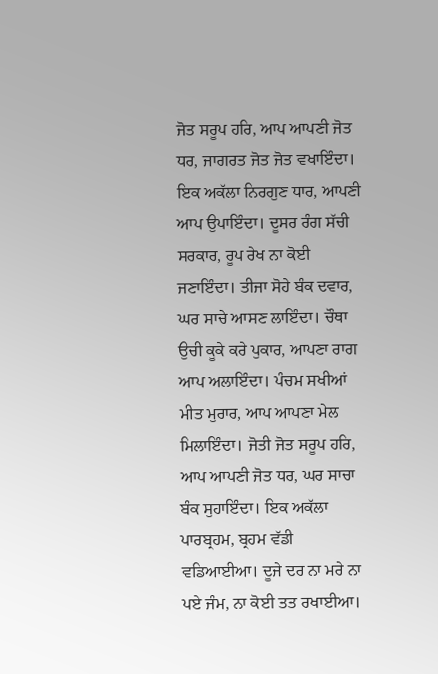ਜੋਤ ਸਰੂਪ ਹਰਿ, ਆਪ ਆਪਣੀ ਜੋਤ ਧਰ, ਜਾਗਰਤ ਜੋਤ ਜੋਤ ਵਖਾਇੰਦਾ। ਇਕ ਅਕੱਲਾ ਨਿਰਗੁਣ ਧਾਰ, ਆਪਣੀ ਆਪ ਉਪਾਇੰਦਾ। ਦੂਸਰ ਰੰਗ ਸੱਚੀ ਸਰਕਾਰ, ਰੂਪ ਰੇਖ ਨਾ ਕੋਈ ਜਣਾਇੰਦਾ। ਤੀਜਾ ਸੋਹੇ ਬੰਕ ਦਵਾਰ, ਘਰ ਸਾਚੇ ਆਸਣ ਲਾਇੰਦਾ। ਚੌਥਾ ਉਚੀ ਕੂਕੇ ਕਰੇ ਪੁਕਾਰ, ਆਪਣਾ ਰਾਗ ਆਪ ਅਲਾਇੰਦਾ। ਪੰਚਮ ਸਖੀਆਂ ਮੀਤ ਮੁਰਾਰ, ਆਪ ਆਪਣਾ ਮੇਲ ਮਿਲਾਇੰਦਾ। ਜੋਤੀ ਜੋਤ ਸਰੂਪ ਹਰਿ, ਆਪ ਆਪਣੀ ਜੋਤ ਧਰ, ਘਰ ਸਾਚਾ ਬੰਕ ਸੁਹਾਇੰਦਾ। ਇਕ ਅਕੱਲਾ ਪਾਰਬ੍ਰਹਮ, ਬ੍ਰਹਮ ਵੱਡੀ ਵਡਿਆਈਆ। ਦੂਜੇ ਦਰ ਨਾ ਮਰੇ ਨਾ ਪਏ ਜੰਮ, ਨਾ ਕੋਈ ਤਤ ਰਖਾਈਆ।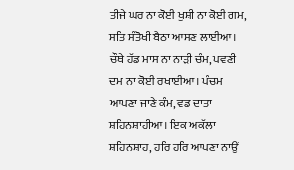ਤੀਜੇ ਘਰ ਨਾ ਕੋਈ ਖੁਸ਼ੀ ਨਾ ਕੋਈ ਗਮ, ਸਤਿ ਸੰਤੋਖੀ ਬੈਠਾ ਆਸਣ ਲਾਈਆ। ਚੌਥੇ ਹੱਡ ਮਾਸ ਨਾ ਨਾੜੀ ਚੰਮ, ਪਵਣੀ ਦਮ ਨਾ ਕੋਈ ਰਖਾਈਆ। ਪੰਚਮ ਆਪਣਾ ਜਾਣੇ ਕੰਮ, ਵਡ ਦਾਤਾ ਸ਼ਹਿਨਸ਼ਾਹੀਆ। ਇਕ ਅਕੱਲਾ ਸ਼ਹਿਨਸ਼ਾਹ, ਹਰਿ ਹਰਿ ਆਪਣਾ ਨਾਉਂ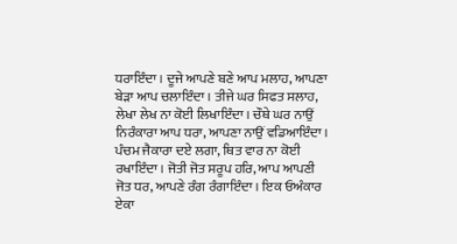ਧਰਾਇੰਦਾ। ਦੂਜੇ ਆਪਣੇ ਬਣੇ ਆਪ ਮਲਾਹ, ਆਪਣਾ ਬੇੜਾ ਆਪ ਚਲਾਇੰਦਾ। ਤੀਜੇ ਘਰ ਸਿਫਤ ਸਲਾਹ, ਲੇਖਾ ਲੇਖ ਨਾ ਕੋਈ ਲਿਖਾਇੰਦਾ। ਚੌਥੇ ਘਰ ਨਾਉਂ ਨਿਰੰਕਾਰਾ ਆਪ ਧਰਾ, ਆਪਣਾ ਨਾਉਂ ਵਡਿਆਇੰਦਾ। ਪੰਚਮ ਜੈਕਾਰਾ ਦਏ ਲਗਾ, ਥਿਤ ਵਾਰ ਨਾ ਕੋਈ ਰਖਾਇੰਦਾ। ਜੋਤੀ ਜੋਤ ਸਰੂਪ ਹਰਿ, ਆਪ ਆਪਣੀ ਜੋਤ ਧਰ, ਆਪਣੇ ਰੰਗ ਰੰਗਾਇੰਦਾ। ਇਕ ਓਅੰਕਾਰ ਏਕਾ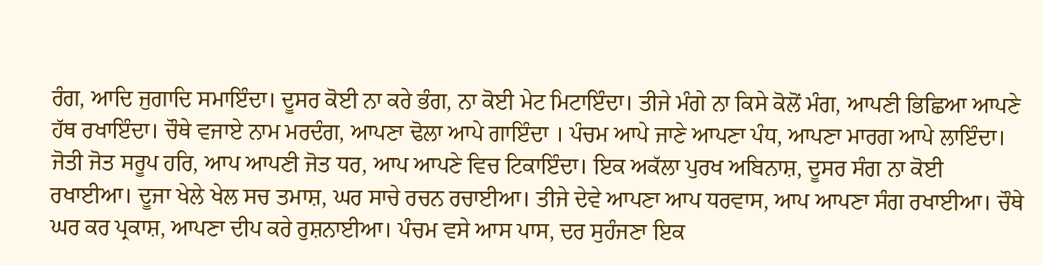ਰੰਗ, ਆਦਿ ਜੁਗਾਦਿ ਸਮਾਇੰਦਾ। ਦੂਸਰ ਕੋਈ ਨਾ ਕਰੇ ਭੰਗ, ਨਾ ਕੋਈ ਮੇਟ ਮਿਟਾਇੰਦਾ। ਤੀਜੇ ਮੰਗੇ ਨਾ ਕਿਸੇ ਕੋਲੋਂ ਮੰਗ, ਆਪਣੀ ਭਿਛਿਆ ਆਪਣੇ ਹੱਥ ਰਖਾਇੰਦਾ। ਚੌਥੇ ਵਜਾਏ ਨਾਮ ਮਰਦੰਗ, ਆਪਣਾ ਢੋਲਾ ਆਪੇ ਗਾਇੰਦਾ । ਪੰਚਮ ਆਪੇ ਜਾਣੇ ਆਪਣਾ ਪੰਧ, ਆਪਣਾ ਮਾਰਗ ਆਪੇ ਲਾਇੰਦਾ। ਜੋਤੀ ਜੋਤ ਸਰੂਪ ਹਰਿ, ਆਪ ਆਪਣੀ ਜੋਤ ਧਰ, ਆਪ ਆਪਣੇ ਵਿਚ ਟਿਕਾਇੰਦਾ। ਇਕ ਅਕੱਲਾ ਪੁਰਖ ਅਬਿਨਾਸ਼, ਦੂਸਰ ਸੰਗ ਨਾ ਕੋਈ ਰਖਾਈਆ। ਦੂਜਾ ਖੇਲੇ ਖੇਲ ਸਚ ਤਮਾਸ਼, ਘਰ ਸਾਚੇ ਰਚਨ ਰਚਾਈਆ। ਤੀਜੇ ਦੇਵੇ ਆਪਣਾ ਆਪ ਧਰਵਾਸ, ਆਪ ਆਪਣਾ ਸੰਗ ਰਖਾਈਆ। ਚੌਥੇ ਘਰ ਕਰ ਪ੍ਰਕਾਸ਼, ਆਪਣਾ ਦੀਪ ਕਰੇ ਰੁਸ਼ਨਾਈਆ। ਪੰਚਮ ਵਸੇ ਆਸ ਪਾਸ, ਦਰ ਸੁਹੰਜਣਾ ਇਕ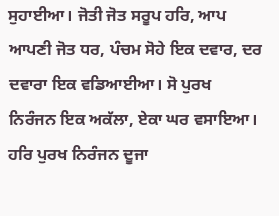ਸੁਹਾਈਆ। ਜੋਤੀ ਜੋਤ ਸਰੂਪ ਹਰਿ, ਆਪ ਆਪਣੀ ਜੋਤ ਧਰ, ਪੰਚਮ ਸੋਹੇ ਇਕ ਦਵਾਰ, ਦਰ ਦਵਾਰਾ ਇਕ ਵਡਿਆਈਆ। ਸੋ ਪੁਰਖ ਨਿਰੰਜਨ ਇਕ ਅਕੱਲਾ, ਏਕਾ ਘਰ ਵਸਾਇਆ। ਹਰਿ ਪੁਰਖ ਨਿਰੰਜਨ ਦੂਜਾ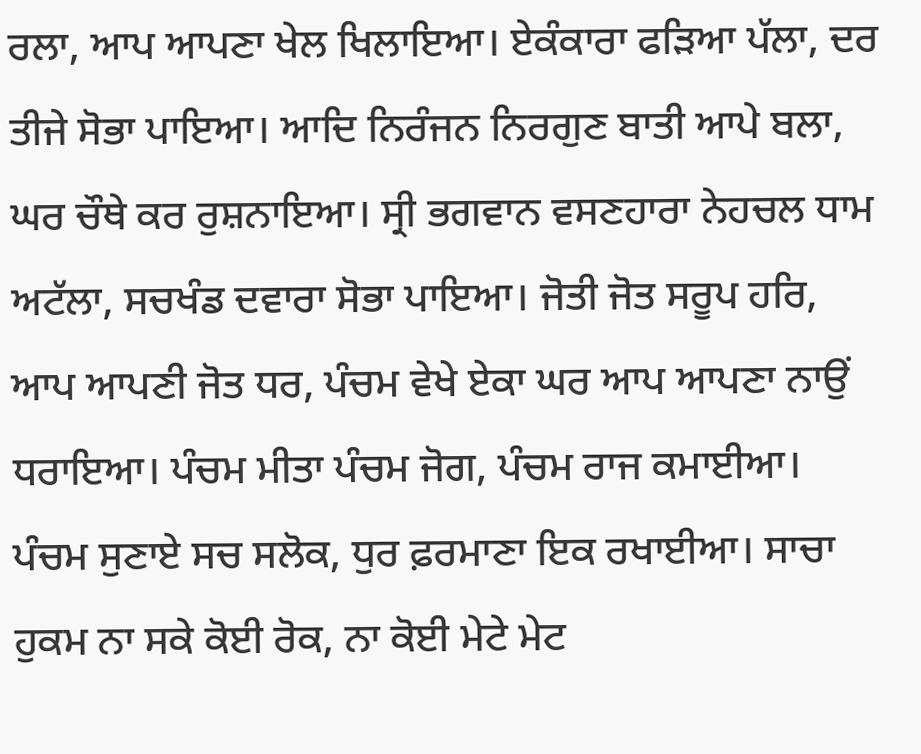ਰਲਾ, ਆਪ ਆਪਣਾ ਖੇਲ ਖਿਲਾਇਆ। ਏਕੰਕਾਰਾ ਫੜਿਆ ਪੱਲਾ, ਦਰ ਤੀਜੇ ਸੋਭਾ ਪਾਇਆ। ਆਦਿ ਨਿਰੰਜਨ ਨਿਰਗੁਣ ਬਾਤੀ ਆਪੇ ਬਲਾ, ਘਰ ਚੌਥੇ ਕਰ ਰੁਸ਼ਨਾਇਆ। ਸ੍ਰੀ ਭਗਵਾਨ ਵਸਣਹਾਰਾ ਨੇਹਚਲ ਧਾਮ ਅਟੱਲਾ, ਸਚਖੰਡ ਦਵਾਰਾ ਸੋਭਾ ਪਾਇਆ। ਜੋਤੀ ਜੋਤ ਸਰੂਪ ਹਰਿ, ਆਪ ਆਪਣੀ ਜੋਤ ਧਰ, ਪੰਚਮ ਵੇਖੇ ਏਕਾ ਘਰ ਆਪ ਆਪਣਾ ਨਾਉਂ ਧਰਾਇਆ। ਪੰਚਮ ਮੀਤਾ ਪੰਚਮ ਜੋਗ, ਪੰਚਮ ਰਾਜ ਕਮਾਈਆ। ਪੰਚਮ ਸੁਣਾਏ ਸਚ ਸਲੋਕ, ਧੁਰ ਫ਼ਰਮਾਣਾ ਇਕ ਰਖਾਈਆ। ਸਾਚਾ ਹੁਕਮ ਨਾ ਸਕੇ ਕੋਈ ਰੋਕ, ਨਾ ਕੋਈ ਮੇਟੇ ਮੇਟ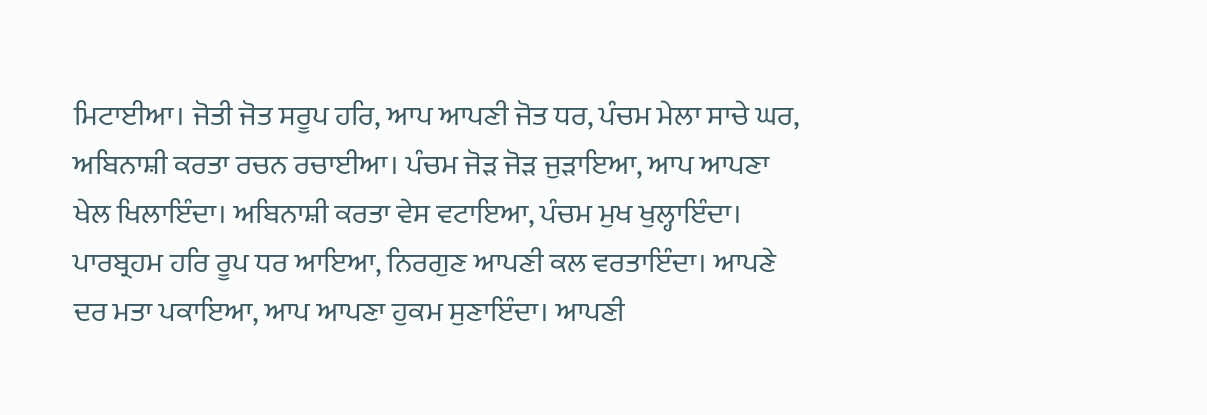ਮਿਟਾਈਆ। ਜੋਤੀ ਜੋਤ ਸਰੂਪ ਹਰਿ, ਆਪ ਆਪਣੀ ਜੋਤ ਧਰ, ਪੰਚਮ ਮੇਲਾ ਸਾਚੇ ਘਰ, ਅਬਿਨਾਸ਼ੀ ਕਰਤਾ ਰਚਨ ਰਚਾਈਆ। ਪੰਚਮ ਜੋੜ ਜੋੜ ਜੁੜਾਇਆ, ਆਪ ਆਪਣਾ ਖੇਲ ਖਿਲਾਇੰਦਾ। ਅਬਿਨਾਸ਼ੀ ਕਰਤਾ ਵੇਸ ਵਟਾਇਆ, ਪੰਚਮ ਮੁਖ ਖੁਲ੍ਹਾਇੰਦਾ। ਪਾਰਬ੍ਰਹਮ ਹਰਿ ਰੂਪ ਧਰ ਆਇਆ, ਨਿਰਗੁਣ ਆਪਣੀ ਕਲ ਵਰਤਾਇੰਦਾ। ਆਪਣੇ ਦਰ ਮਤਾ ਪਕਾਇਆ, ਆਪ ਆਪਣਾ ਹੁਕਮ ਸੁਣਾਇੰਦਾ। ਆਪਣੀ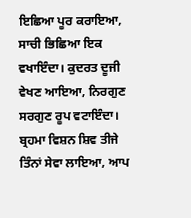ਇਛਿਆ ਪੂਰ ਕਰਾਇਆ, ਸਾਚੀ ਭਿਛਿਆ ਇਕ ਵਖਾਇੰਦਾ। ਕੁਦਰਤ ਦੂਜੀ ਵੇਖਣ ਆਇਆ, ਨਿਰਗੁਣ ਸਰਗੁਣ ਰੂਪ ਵਟਾਇੰਦਾ। ਬ੍ਰਹਮਾ ਵਿਸ਼ਨ ਸ਼ਿਵ ਤੀਜੇ ਤਿੰਨਾਂ ਸੇਵਾ ਲਾਇਆ, ਆਪ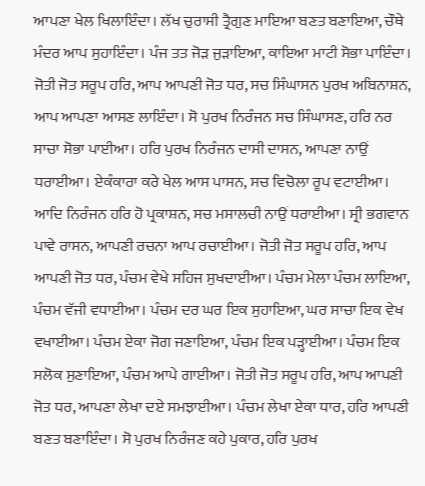ਆਪਣਾ ਖੇਲ ਖਿਲਾਇੰਦਾ। ਲੱਖ ਚੁਰਾਸੀ ਤ੍ਰੈਗੁਣ ਮਾਇਆ ਬਣਤ ਬਣਾਇਆ, ਚੌਥੇ ਮੰਦਰ ਆਪ ਸੁਹਾਇੰਦਾ। ਪੰਜ ਤਤ ਜੋੜ ਜੁੜਾਇਆ, ਕਾਇਆ ਮਾਟੀ ਸੋਭਾ ਪਾਇੰਦਾ। ਜੋਤੀ ਜੋਤ ਸਰੂਪ ਹਰਿ, ਆਪ ਆਪਣੀ ਜੋਤ ਧਰ, ਸਚ ਸਿੰਘਾਸਨ ਪੁਰਖ ਅਬਿਨਾਸ਼ਨ, ਆਪ ਆਪਣਾ ਆਸਣ ਲਾਇੰਦਾ। ਸੋ ਪੁਰਖ ਨਿਰੰਜਨ ਸਚ ਸਿੰਘਾਸਣ, ਹਰਿ ਨਰ ਸਾਚਾ ਸੋਭਾ ਪਾਈਆ। ਹਰਿ ਪੁਰਖ ਨਿਰੰਜਨ ਦਾਸੀ ਦਾਸਨ, ਆਪਣਾ ਨਾਉਂ ਧਰਾਈਆ। ਏਕੰਕਾਰਾ ਕਰੇ ਖੇਲ ਆਸ ਪਾਸਨ, ਸਚ ਵਿਚੋਲਾ ਰੂਪ ਵਟਾਈਆ। ਆਦਿ ਨਿਰੰਜਨ ਹਰਿ ਹੋ ਪ੍ਰਕਾਸ਼ਨ, ਸਚ ਮਸਾਲਚੀ ਨਾਉਂ ਧਰਾਈਆ। ਸ੍ਰੀ ਭਗਵਾਨ ਪਾਵੇ ਰਾਸਨ, ਆਪਣੀ ਰਚਨਾ ਆਪ ਰਚਾਈਆ। ਜੋਤੀ ਜੋਤ ਸਰੂਪ ਹਰਿ, ਆਪ ਆਪਣੀ ਜੋਤ ਧਰ, ਪੰਚਮ ਵੇਖੇ ਸਹਿਜ ਸੁਖਦਾਈਆ। ਪੰਚਮ ਮੇਲਾ ਪੰਚਮ ਲਾਇਆ, ਪੰਚਮ ਵੱਜੀ ਵਧਾਈਆ। ਪੰਚਮ ਦਰ ਘਰ ਇਕ ਸੁਹਾਇਆ, ਘਰ ਸਾਚਾ ਇਕ ਵੇਖ ਵਖਾਈਆ। ਪੰਚਮ ਏਕਾ ਜੋਗ ਜਣਾਇਆ, ਪੰਚਮ ਇਕ ਪੜ੍ਹਾਈਆ। ਪੰਚਮ ਇਕ ਸਲੋਕ ਸੁਣਾਇਆ, ਪੰਚਮ ਆਪੇ ਗਾਈਆ। ਜੋਤੀ ਜੋਤ ਸਰੂਪ ਹਰਿ, ਆਪ ਆਪਣੀ ਜੋਤ ਧਰ, ਆਪਣਾ ਲੇਖਾ ਦਏ ਸਮਝਾਈਆ। ਪੰਚਮ ਲੇਖਾ ਏਕਾ ਧਾਰ, ਹਰਿ ਆਪਣੀ ਬਣਤ ਬਣਾਇੰਦਾ। ਸੋ ਪੁਰਖ ਨਿਰੰਜਣ ਕਹੇ ਪੁਕਾਰ, ਹਰਿ ਪੁਰਖ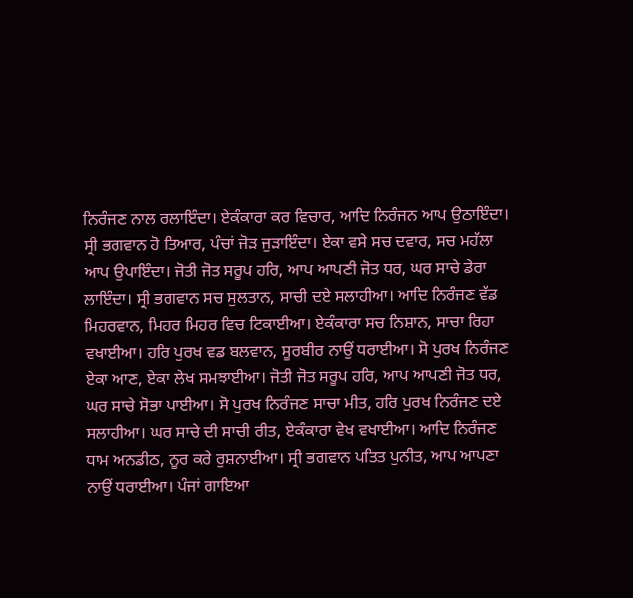ਨਿਰੰਜਣ ਨਾਲ ਰਲਾਇੰਦਾ। ਏਕੰਕਾਰਾ ਕਰ ਵਿਚਾਰ, ਆਦਿ ਨਿਰੰਜਨ ਆਪ ਉਠਾਇੰਦਾ। ਸ੍ਰੀ ਭਗਵਾਨ ਹੋ ਤਿਆਰ, ਪੰਚਾਂ ਜੋੜ ਜੁੜਾਇੰਦਾ। ਏਕਾ ਵਸੇ ਸਚ ਦਵਾਰ, ਸਚ ਮਹੱਲਾ ਆਪ ਉਪਾਇੰਦਾ। ਜੋਤੀ ਜੋਤ ਸਰੂਪ ਹਰਿ, ਆਪ ਆਪਣੀ ਜੋਤ ਧਰ, ਘਰ ਸਾਚੇ ਡੇਰਾ ਲਾਇੰਦਾ। ਸ੍ਰੀ ਭਗਵਾਨ ਸਚ ਸੁਲਤਾਨ, ਸਾਚੀ ਦਏ ਸਲਾਹੀਆ। ਆਦਿ ਨਿਰੰਜਣ ਵੱਡ ਮਿਹਰਵਾਨ, ਮਿਹਰ ਮਿਹਰ ਵਿਚ ਟਿਕਾਈਆ। ਏਕੰਕਾਰਾ ਸਚ ਨਿਸ਼ਾਨ, ਸਾਚਾ ਰਿਹਾ ਵਖਾਈਆ। ਹਰਿ ਪੁਰਖ ਵਡ ਬਲਵਾਨ, ਸੂਰਬੀਰ ਨਾਉਂ ਧਰਾਈਆ। ਸੋ ਪੁਰਖ ਨਿਰੰਜਣ ਏਕਾ ਆਣ, ਏਕਾ ਲੇਖ ਸਮਝਾਈਆ। ਜੋਤੀ ਜੋਤ ਸਰੂਪ ਹਰਿ, ਆਪ ਆਪਣੀ ਜੋਤ ਧਰ, ਘਰ ਸਾਚੇ ਸੋਭਾ ਪਾਈਆ। ਸੋ ਪੁਰਖ ਨਿਰੰਜਣ ਸਾਚਾ ਮੀਤ, ਹਰਿ ਪੁਰਖ ਨਿਰੰਜਣ ਦਏ ਸਲਾਹੀਆ। ਘਰ ਸਾਚੇ ਦੀ ਸਾਚੀ ਰੀਤ, ਏਕੰਕਾਰਾ ਵੇਖ ਵਖਾਈਆ। ਆਦਿ ਨਿਰੰਜਣ ਧਾਮ ਅਨਡੀਠ, ਨੂਰ ਕਰੇ ਰੁਸ਼ਨਾਈਆ। ਸ੍ਰੀ ਭਗਵਾਨ ਪਤਿਤ ਪੁਨੀਤ, ਆਪ ਆਪਣਾ ਨਾਉਂ ਧਰਾਈਆ। ਪੰਜਾਂ ਗਾਇਆ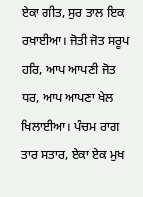ਏਕਾ ਗੀਤ, ਸੁਰ ਤਾਲ ਇਕ ਰਖਾਈਆ। ਜੋਤੀ ਜੋਤ ਸਰੂਪ ਹਰਿ, ਆਪ ਆਪਣੀ ਜੋਤ ਧਰ, ਆਪ ਆਪਣਾ ਖੇਲ ਖਿਲਾਈਆ। ਪੰਚਮ ਰਾਗ ਤਾਰ ਸਤਾਰ, ਏਕਾ ਏਕ ਮੁਖ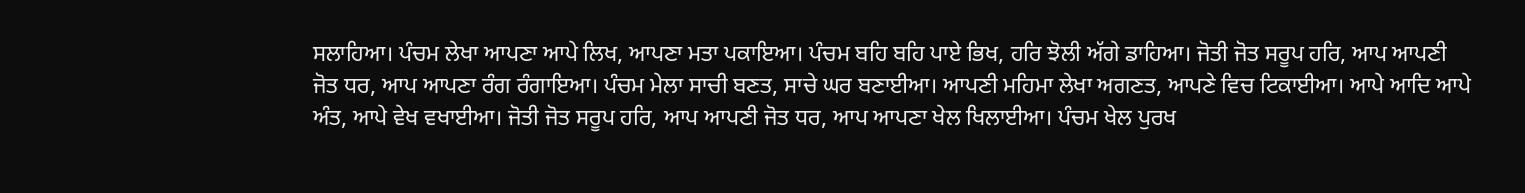ਸਲਾਹਿਆ। ਪੰਚਮ ਲੇਖਾ ਆਪਣਾ ਆਪੇ ਲਿਖ, ਆਪਣਾ ਮਤਾ ਪਕਾਇਆ। ਪੰਚਮ ਬਹਿ ਬਹਿ ਪਾਏ ਭਿਖ, ਹਰਿ ਝੋਲੀ ਅੱਗੇ ਡਾਹਿਆ। ਜੋਤੀ ਜੋਤ ਸਰੂਪ ਹਰਿ, ਆਪ ਆਪਣੀ ਜੋਤ ਧਰ, ਆਪ ਆਪਣਾ ਰੰਗ ਰੰਗਾਇਆ। ਪੰਚਮ ਮੇਲਾ ਸਾਚੀ ਬਣਤ, ਸਾਚੇ ਘਰ ਬਣਾਈਆ। ਆਪਣੀ ਮਹਿਮਾ ਲੇਖਾ ਅਗਣਤ, ਆਪਣੇ ਵਿਚ ਟਿਕਾਈਆ। ਆਪੇ ਆਦਿ ਆਪੇ ਅੰਤ, ਆਪੇ ਵੇਖ ਵਖਾਈਆ। ਜੋਤੀ ਜੋਤ ਸਰੂਪ ਹਰਿ, ਆਪ ਆਪਣੀ ਜੋਤ ਧਰ, ਆਪ ਆਪਣਾ ਖੇਲ ਖਿਲਾਈਆ। ਪੰਚਮ ਖੇਲ ਪੁਰਖ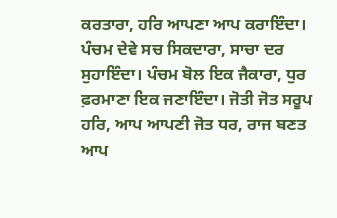ਕਰਤਾਰਾ, ਹਰਿ ਆਪਣਾ ਆਪ ਕਰਾਇੰਦਾ। ਪੰਚਮ ਦੇਵੇ ਸਚ ਸਿਕਦਾਰਾ, ਸਾਚਾ ਦਰ ਸੁਹਾਇੰਦਾ। ਪੰਚਮ ਬੋਲ ਇਕ ਜੈਕਾਰਾ, ਧੁਰ ਫ਼ਰਮਾਣਾ ਇਕ ਜਣਾਇੰਦਾ। ਜੋਤੀ ਜੋਤ ਸਰੂਪ ਹਰਿ, ਆਪ ਆਪਣੀ ਜੋਤ ਧਰ, ਰਾਜ ਬਣਤ ਆਪ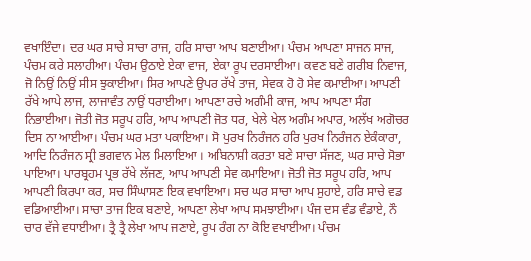ਵਖਾਇੰਦਾ। ਦਰ ਘਰ ਸਾਚੇ ਸਾਚਾ ਰਾਜ, ਹਰਿ ਸਾਚਾ ਆਪ ਬਣਾਈਆ। ਪੰਚਮ ਆਪਣਾ ਸਾਜਨ ਸਾਜ, ਪੰਚਮ ਕਰੇ ਸਲਾਹੀਆ। ਪੰਚਮ ਉਠਾਏ ਏਕਾ ਵਾਜ, ਏਕਾ ਰੂਪ ਦਰਸਾਈਆ। ਕਵਣ ਬਣੇ ਗਰੀਬ ਨਿਵਾਜ, ਜੋ ਨਿਉਂ ਨਿਉਂ ਸੀਸ ਝੁਕਾਈਆ। ਸਿਰ ਆਪਣੇ ਉਪਰ ਰੱਖੇ ਤਾਜ, ਸੇਵਕ ਹੋ ਹੋ ਸੇਵ ਕਮਾਈਆ। ਆਪਣੀ ਰੱਖੇ ਆਪੇ ਲਾਜ, ਲਾਜਾਵੰਤ ਨਾਉਂ ਧਰਾਈਆ। ਆਪਣਾ ਰਚੇ ਅਗੰਮੀ ਕਾਜ, ਆਪ ਆਪਣਾ ਸੰਗ ਨਿਭਾਈਆ। ਜੋਤੀ ਜੋਤ ਸਰੂਪ ਹਰਿ, ਆਪ ਆਪਣੀ ਜੋਤ ਧਰ, ਖੇਲੇ ਖੇਲ ਅਗੰਮ ਅਪਾਰ, ਅਲੱਖ ਅਗੋਚਰ ਦਿਸ ਨਾ ਆਈਆ। ਪੰਚਮ ਘਰ ਮਤਾ ਪਕਾਇਆ। ਸੋ ਪੁਰਖ ਨਿਰੰਜਨ ਹਰਿ ਪੁਰਖ ਨਿਰੰਜਨ ਏਕੰਕਾਰਾ, ਆਦਿ ਨਿਰੰਜਨ ਸ੍ਰੀ ਭਗਵਾਨ ਮੇਲ ਮਿਲਾਇਆ । ਅਬਿਨਾਸ਼ੀ ਕਰਤਾ ਬਣੇ ਸਾਚਾ ਸੱਜਣ, ਘਰ ਸਾਚੇ ਸੋਭਾ ਪਾਇਆ। ਪਾਰਬ੍ਰਹਮ ਪ੍ਰਭ ਰੱਖੇ ਲੱਜਣ, ਆਪ ਆਪਣੀ ਸੇਵ ਕਮਾਇਆ। ਜੋਤੀ ਜੋਤ ਸਰੂਪ ਹਰਿ, ਆਪ ਆਪਣੀ ਕਿਰਪਾ ਕਰ, ਸਚ ਸਿੰਘਾਸਣ ਇਕ ਵਖਾਇਆ। ਸਚ ਘਰ ਸਾਚਾ ਆਪ ਸੁਹਾਏ, ਹਰਿ ਸਾਚੇ ਵਡ ਵਡਿਆਈਆ। ਸਾਚਾ ਤਾਜ ਇਕ ਬਣਾਏ, ਆਪਣਾ ਲੇਖਾ ਆਪ ਸਮਝਾਈਆ। ਪੰਜ ਦਸ ਵੰਡ ਵੰਡਾਏ, ਨੌ ਚਾਰ ਵੱਜੇ ਵਧਾਈਆ। ਤ੍ਰੈ ਤ੍ਰੈ ਲੇਖਾ ਆਪ ਜਣਾਏ, ਰੂਪ ਰੰਗ ਨਾ ਕੋਇ ਵਖਾਈਆ। ਪੰਚਮ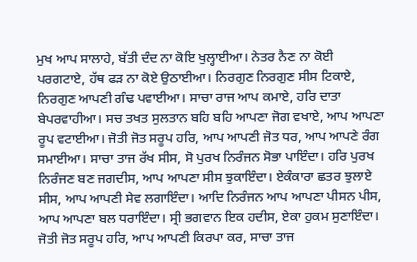ਮੁਖ ਆਪ ਸਾਲਾਹੇ, ਬੱਤੀ ਦੰਦ ਨਾ ਕੋਇ ਖੁਲ੍ਹਾਈਆ। ਨੇਤਰ ਨੈਣ ਨਾ ਕੋਈ ਪਰਗਟਾਏ, ਹੱਥ ਫੜ ਨਾ ਕੋਏ ਉਠਾਈਆ। ਨਿਰਗੁਣ ਨਿਰਗੁਣ ਸੀਸ ਟਿਕਾਏ, ਨਿਰਗੁਣ ਆਪਣੀ ਗੰਢ ਪਵਾਈਆ। ਸਾਚਾ ਰਾਜ ਆਪ ਕਮਾਏ, ਹਰਿ ਦਾਤਾ ਬੇਪਰਵਾਹੀਆ। ਸਚ ਤਖਤ ਸੁਲਤਾਨ ਬਹਿ ਬਹਿ ਆਪਣਾ ਜੋਗ ਵਖਾਏ, ਆਪ ਆਪਣਾ ਰੂਪ ਵਟਾਈਆ। ਜੋਤੀ ਜੋਤ ਸਰੂਪ ਹਰਿ, ਆਪ ਆਪਣੀ ਜੋਤ ਧਰ, ਆਪ ਆਪਣੇ ਰੰਗ ਸਮਾਈਆ। ਸਾਚਾ ਤਾਜ ਰੱਖ ਸੀਸ, ਸੋ ਪੁਰਖ ਨਿਰੰਜਨ ਸੋਭਾ ਪਾਇੰਦਾ। ਹਰਿ ਪੁਰਖ ਨਿਰੰਜਣ ਬਣ ਜਗਦੀਸ, ਆਪ ਆਪਣਾ ਸੀਸ ਝੁਕਾਇੰਦਾ। ਏਕੰਕਾਰਾ ਛਤਰ ਝੁਲਾਏ ਸੀਸ, ਆਪ ਆਪਣੀ ਸੇਵ ਲਗਾਇੰਦਾ। ਆਦਿ ਨਿਰੰਜਨ ਆਪ ਆਪਣਾ ਪੀਸਨ ਪੀਸ, ਆਪ ਆਪਣਾ ਬਲ ਧਰਾਇੰਦਾ। ਸ੍ਰੀ ਭਗਵਾਨ ਇਕ ਹਦੀਸ, ਏਕਾ ਹੁਕਮ ਸੁਣਾਇੰਦਾ। ਜੋਤੀ ਜੋਤ ਸਰੂਪ ਹਰਿ, ਆਪ ਆਪਣੀ ਕਿਰਪਾ ਕਰ, ਸਾਚਾ ਤਾਜ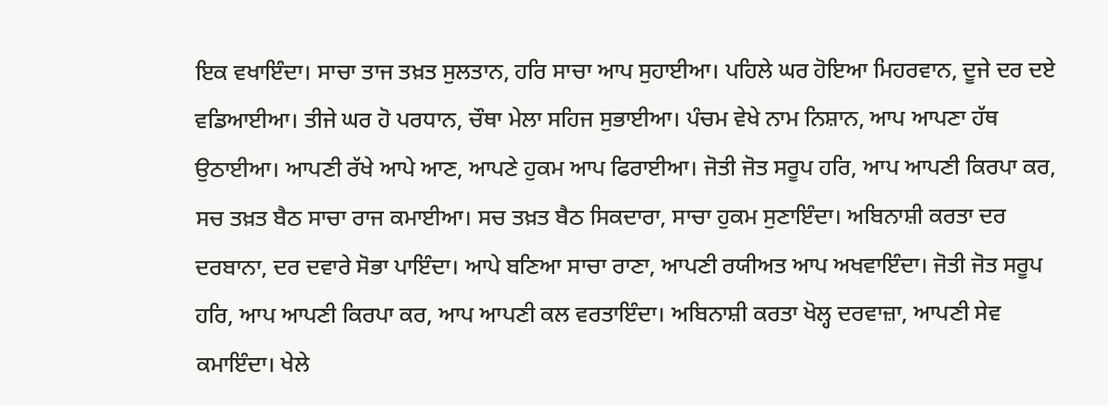ਇਕ ਵਖਾਇੰਦਾ। ਸਾਚਾ ਤਾਜ ਤਖ਼ਤ ਸੁਲਤਾਨ, ਹਰਿ ਸਾਚਾ ਆਪ ਸੁਹਾਈਆ। ਪਹਿਲੇ ਘਰ ਹੋਇਆ ਮਿਹਰਵਾਨ, ਦੂਜੇ ਦਰ ਦਏ ਵਡਿਆਈਆ। ਤੀਜੇ ਘਰ ਹੋ ਪਰਧਾਨ, ਚੌਥਾ ਮੇਲਾ ਸਹਿਜ ਸੁਭਾਈਆ। ਪੰਚਮ ਵੇਖੇ ਨਾਮ ਨਿਸ਼ਾਨ, ਆਪ ਆਪਣਾ ਹੱਥ ਉਠਾਈਆ। ਆਪਣੀ ਰੱਖੇ ਆਪੇ ਆਣ, ਆਪਣੇ ਹੁਕਮ ਆਪ ਫਿਰਾਈਆ। ਜੋਤੀ ਜੋਤ ਸਰੂਪ ਹਰਿ, ਆਪ ਆਪਣੀ ਕਿਰਪਾ ਕਰ, ਸਚ ਤਖ਼ਤ ਬੈਠ ਸਾਚਾ ਰਾਜ ਕਮਾਈਆ। ਸਚ ਤਖ਼ਤ ਬੈਠ ਸਿਕਦਾਰਾ, ਸਾਚਾ ਹੁਕਮ ਸੁਣਾਇੰਦਾ। ਅਬਿਨਾਸ਼ੀ ਕਰਤਾ ਦਰ ਦਰਬਾਨਾ, ਦਰ ਦਵਾਰੇ ਸੋਭਾ ਪਾਇੰਦਾ। ਆਪੇ ਬਣਿਆ ਸਾਚਾ ਰਾਣਾ, ਆਪਣੀ ਰਯੀਅਤ ਆਪ ਅਖਵਾਇੰਦਾ। ਜੋਤੀ ਜੋਤ ਸਰੂਪ ਹਰਿ, ਆਪ ਆਪਣੀ ਕਿਰਪਾ ਕਰ, ਆਪ ਆਪਣੀ ਕਲ ਵਰਤਾਇੰਦਾ। ਅਬਿਨਾਸ਼ੀ ਕਰਤਾ ਖੋਲ੍ਹ ਦਰਵਾਜ਼ਾ, ਆਪਣੀ ਸੇਵ ਕਮਾਇੰਦਾ। ਖੇਲੇ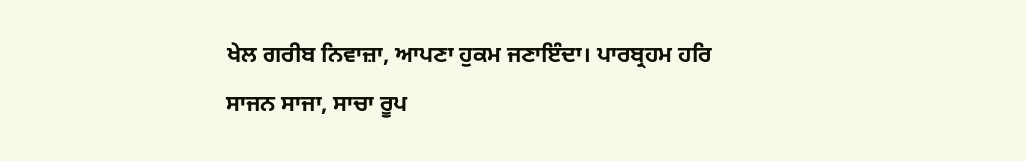ਖੇਲ ਗਰੀਬ ਨਿਵਾਜ਼ਾ, ਆਪਣਾ ਹੁਕਮ ਜਣਾਇੰਦਾ। ਪਾਰਬ੍ਰਹਮ ਹਰਿ ਸਾਜਨ ਸਾਜਾ, ਸਾਚਾ ਰੂਪ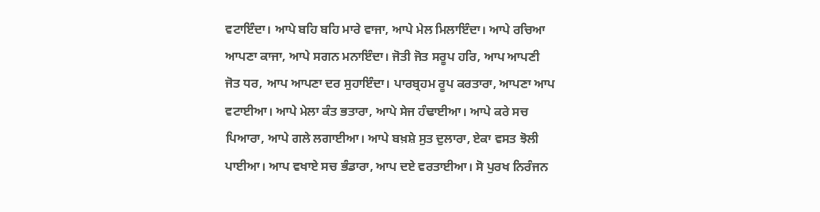ਵਟਾਇੰਦਾ। ਆਪੇ ਬਹਿ ਬਹਿ ਮਾਰੇ ਵਾਜਾ, ਆਪੇ ਮੇਲ ਮਿਲਾਇੰਦਾ। ਆਪੇ ਰਚਿਆ ਆਪਣਾ ਕਾਜਾ, ਆਪੇ ਸਗਨ ਮਨਾਇੰਦਾ। ਜੋਤੀ ਜੋਤ ਸਰੂਪ ਹਰਿ, ਆਪ ਆਪਣੀ ਜੋਤ ਧਰ, ਆਪ ਆਪਣਾ ਦਰ ਸੁਹਾਇੰਦਾ। ਪਾਰਬ੍ਰਹਮ ਰੂਪ ਕਰਤਾਰਾ, ਆਪਣਾ ਆਪ ਵਟਾਈਆ। ਆਪੇ ਮੇਲਾ ਕੰਤ ਭਤਾਰਾ, ਆਪੇ ਸੇਜ ਹੰਢਾਈਆ। ਆਪੇ ਕਰੇ ਸਚ ਪਿਆਰਾ, ਆਪੇ ਗਲੇ ਲਗਾਈਆ। ਆਪੇ ਬਖ਼ਸ਼ੇ ਸੁਤ ਦੁਲਾਰਾ, ਏਕਾ ਵਸਤ ਝੋਲੀ ਪਾਈਆ। ਆਪ ਵਖਾਏ ਸਚ ਭੰਡਾਰਾ, ਆਪ ਦਏ ਵਰਤਾਈਆ। ਸੋ ਪੁਰਖ ਨਿਰੰਜਨ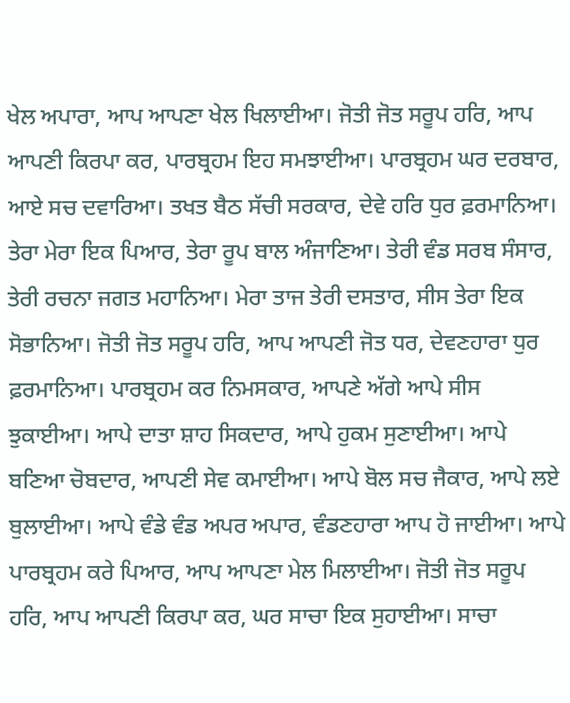ਖੇਲ ਅਪਾਰਾ, ਆਪ ਆਪਣਾ ਖੇਲ ਖਿਲਾਈਆ। ਜੋਤੀ ਜੋਤ ਸਰੂਪ ਹਰਿ, ਆਪ ਆਪਣੀ ਕਿਰਪਾ ਕਰ, ਪਾਰਬ੍ਰਹਮ ਇਹ ਸਮਝਾਈਆ। ਪਾਰਬ੍ਰਹਮ ਘਰ ਦਰਬਾਰ, ਆਏ ਸਚ ਦਵਾਰਿਆ। ਤਖਤ ਬੈਠ ਸੱਚੀ ਸਰਕਾਰ, ਦੇਵੇ ਹਰਿ ਧੁਰ ਫ਼ਰਮਾਨਿਆ। ਤੇਰਾ ਮੇਰਾ ਇਕ ਪਿਆਰ, ਤੇਰਾ ਰੂਪ ਬਾਲ ਅੰਜਾਣਿਆ। ਤੇਰੀ ਵੰਡ ਸਰਬ ਸੰਸਾਰ, ਤੇਰੀ ਰਚਨਾ ਜਗਤ ਮਹਾਨਿਆ। ਮੇਰਾ ਤਾਜ ਤੇਰੀ ਦਸਤਾਰ, ਸੀਸ ਤੇਰਾ ਇਕ ਸੋਭਾਨਿਆ। ਜੋਤੀ ਜੋਤ ਸਰੂਪ ਹਰਿ, ਆਪ ਆਪਣੀ ਜੋਤ ਧਰ, ਦੇਵਣਹਾਰਾ ਧੁਰ ਫ਼ਰਮਾਨਿਆ। ਪਾਰਬ੍ਰਹਮ ਕਰ ਨਿਮਸਕਾਰ, ਆਪਣੇ ਅੱਗੇ ਆਪੇ ਸੀਸ ਝੁਕਾਈਆ। ਆਪੇ ਦਾਤਾ ਸ਼ਾਹ ਸਿਕਦਾਰ, ਆਪੇ ਹੁਕਮ ਸੁਣਾਈਆ। ਆਪੇ ਬਣਿਆ ਚੋਬਦਾਰ, ਆਪਣੀ ਸੇਵ ਕਮਾਈਆ। ਆਪੇ ਬੋਲ ਸਚ ਜੈਕਾਰ, ਆਪੇ ਲਏ ਬੁਲਾਈਆ। ਆਪੇ ਵੰਡੇ ਵੰਡ ਅਪਰ ਅਪਾਰ, ਵੰਡਣਹਾਰਾ ਆਪ ਹੋ ਜਾਈਆ। ਆਪੇ ਪਾਰਬ੍ਰਹਮ ਕਰੇ ਪਿਆਰ, ਆਪ ਆਪਣਾ ਮੇਲ ਮਿਲਾਈਆ। ਜੋਤੀ ਜੋਤ ਸਰੂਪ ਹਰਿ, ਆਪ ਆਪਣੀ ਕਿਰਪਾ ਕਰ, ਘਰ ਸਾਚਾ ਇਕ ਸੁਹਾਈਆ। ਸਾਚਾ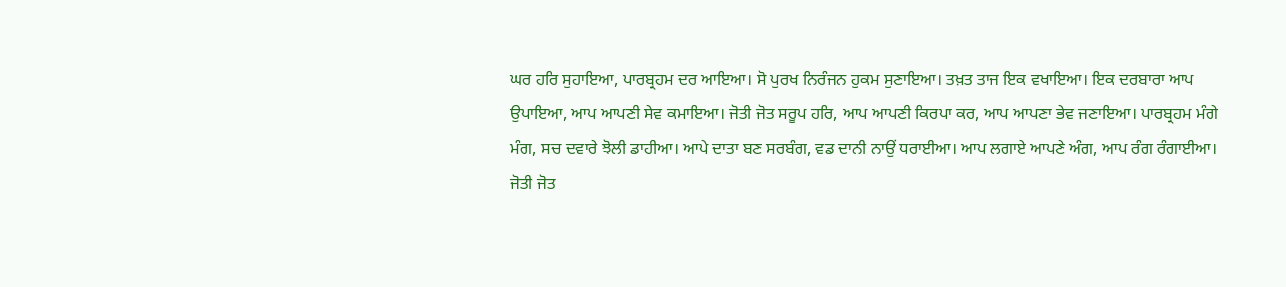ਘਰ ਹਰਿ ਸੁਹਾਇਆ, ਪਾਰਬ੍ਰਹਮ ਦਰ ਆਇਆ। ਸੋ ਪੁਰਖ ਨਿਰੰਜਨ ਹੁਕਮ ਸੁਣਾਇਆ। ਤਖ਼ਤ ਤਾਜ ਇਕ ਵਖਾਇਆ। ਇਕ ਦਰਬਾਰਾ ਆਪ ਉਪਾਇਆ, ਆਪ ਆਪਣੀ ਸੇਵ ਕਮਾਇਆ। ਜੋਤੀ ਜੋਤ ਸਰੂਪ ਹਰਿ, ਆਪ ਆਪਣੀ ਕਿਰਪਾ ਕਰ, ਆਪ ਆਪਣਾ ਭੇਵ ਜਣਾਇਆ। ਪਾਰਬ੍ਰਹਮ ਮੰਗੇ ਮੰਗ, ਸਚ ਦਵਾਰੇ ਝੋਲੀ ਡਾਹੀਆ। ਆਪੇ ਦਾਤਾ ਬਣ ਸਰਬੰਗ, ਵਡ ਦਾਨੀ ਨਾਉਂ ਧਰਾਈਆ। ਆਪ ਲਗਾਏ ਆਪਣੇ ਅੰਗ, ਆਪ ਰੰਗ ਰੰਗਾਈਆ। ਜੋਤੀ ਜੋਤ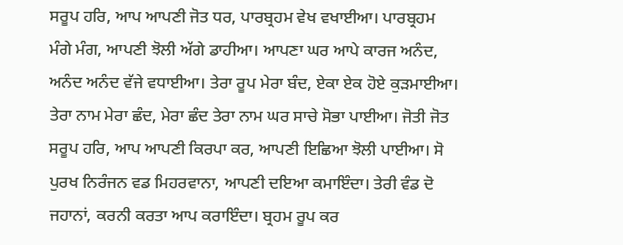ਸਰੂਪ ਹਰਿ, ਆਪ ਆਪਣੀ ਜੋਤ ਧਰ, ਪਾਰਬ੍ਰਹਮ ਵੇਖ ਵਖਾਈਆ। ਪਾਰਬ੍ਰਹਮ ਮੰਗੇ ਮੰਗ, ਆਪਣੀ ਝੋਲੀ ਅੱਗੇ ਡਾਹੀਆ। ਆਪਣਾ ਘਰ ਆਪੇ ਕਾਰਜ ਅਨੰਦ, ਅਨੰਦ ਅਨੰਦ ਵੱਜੇ ਵਧਾਈਆ। ਤੇਰਾ ਰੂਪ ਮੇਰਾ ਬੰਦ, ਏਕਾ ਏਕ ਹੋਏ ਕੁੜਮਾਈਆ। ਤੇਰਾ ਨਾਮ ਮੇਰਾ ਛੰਦ, ਮੇਰਾ ਛੰਦ ਤੇਰਾ ਨਾਮ ਘਰ ਸਾਚੇ ਸੋਭਾ ਪਾਈਆ। ਜੋਤੀ ਜੋਤ ਸਰੂਪ ਹਰਿ, ਆਪ ਆਪਣੀ ਕਿਰਪਾ ਕਰ, ਆਪਣੀ ਇਛਿਆ ਝੋਲੀ ਪਾਈਆ। ਸੋ ਪੁਰਖ ਨਿਰੰਜਨ ਵਡ ਮਿਹਰਵਾਨਾ, ਆਪਣੀ ਦਇਆ ਕਮਾਇੰਦਾ। ਤੇਰੀ ਵੰਡ ਦੋ ਜਹਾਨਾਂ, ਕਰਨੀ ਕਰਤਾ ਆਪ ਕਰਾਇੰਦਾ। ਬ੍ਰਹਮ ਰੂਪ ਕਰ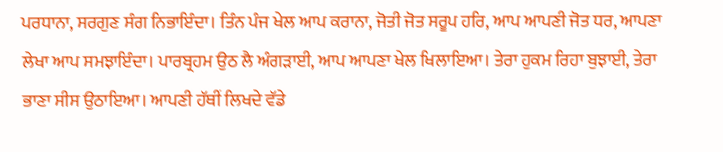ਪਰਧਾਨਾ, ਸਰਗੁਣ ਸੰਗ ਨਿਭਾਇੰਦਾ। ਤਿੰਨ ਪੰਜ ਖੇਲ ਆਪ ਕਰਾਨਾ, ਜੋਤੀ ਜੋਤ ਸਰੂਪ ਹਰਿ, ਆਪ ਆਪਣੀ ਜੋਤ ਧਰ, ਆਪਣਾ ਲੇਖਾ ਆਪ ਸਮਝਾਇੰਦਾ। ਪਾਰਬ੍ਰਹਮ ਉਠ ਲੈ ਅੰਗੜਾਈ, ਆਪ ਆਪਣਾ ਖੇਲ ਖਿਲਾਇਆ। ਤੇਰਾ ਹੁਕਮ ਰਿਹਾ ਬੁਝਾਈ, ਤੇਰਾ ਭਾਣਾ ਸੀਸ ਉਠਾਇਆ। ਆਪਣੀ ਹੱਥੀਂ ਲਿਖਦੇ ਵੱਡੇ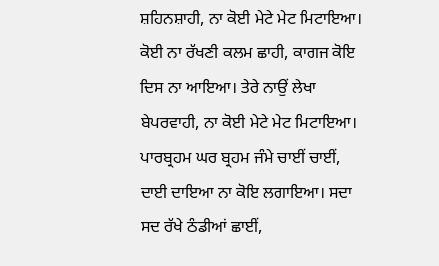ਸ਼ਹਿਨਸ਼ਾਹੀ, ਨਾ ਕੋਈ ਮੇਟੇ ਮੇਟ ਮਿਟਾਇਆ। ਕੋਈ ਨਾ ਰੱਖਣੀ ਕਲਮ ਛਾਹੀ, ਕਾਗਜ ਕੋਇ ਦਿਸ ਨਾ ਆਇਆ। ਤੇਰੇ ਨਾਉਂ ਲੇਖਾ ਬੇਪਰਵਾਹੀ, ਨਾ ਕੋਈ ਮੇਟੇ ਮੇਟ ਮਿਟਾਇਆ। ਪਾਰਬ੍ਰਹਮ ਘਰ ਬ੍ਰਹਮ ਜੰਮੇ ਚਾਈਂ ਚਾਈਂ, ਦਾਈ ਦਾਇਆ ਨਾ ਕੋਇ ਲਗਾਇਆ। ਸਦਾ ਸਦ ਰੱਖੇ ਠੰਡੀਆਂ ਛਾਈਂ,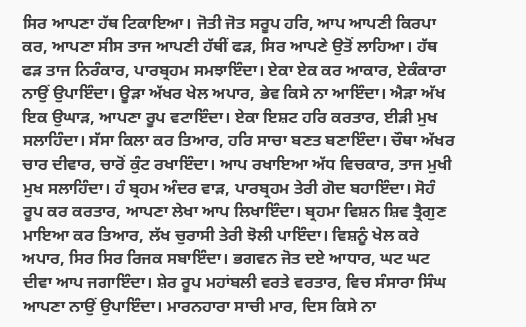ਸਿਰ ਆਪਣਾ ਹੱਥ ਟਿਕਾਇਆ। ਜੋਤੀ ਜੋਤ ਸਰੂਪ ਹਰਿ, ਆਪ ਆਪਣੀ ਕਿਰਪਾ ਕਰ, ਆਪਣਾ ਸੀਸ ਤਾਜ ਆਪਣੀ ਹੱਥੀਂ ਫੜ, ਸਿਰ ਆਪਣੇ ਉਤੋਂ ਲਾਹਿਆ। ਹੱਥ ਫੜ ਤਾਜ ਨਿਰੰਕਾਰ, ਪਾਰਬ੍ਰਹਮ ਸਮਝਾਇੰਦਾ। ਏਕਾ ਏਕ ਕਰ ਆਕਾਰ, ਏਕੰਕਾਰਾ ਨਾਉਂ ਉਪਾਇੰਦਾ। ਊੜਾ ਅੱਖਰ ਖੇਲ ਅਪਾਰ, ਭੇਵ ਕਿਸੇ ਨਾ ਆਇੰਦਾ। ਐੜਾ ਅੱਖ ਇਕ ਉਘਾੜ, ਆਪਣਾ ਰੂਪ ਵਟਾਇੰਦਾ। ਏਕਾ ਇਸ਼ਟ ਹਰਿ ਕਰਤਾਰ, ਈੜੀ ਮੁਖ ਸਲਾਹਿੰਦਾ। ਸੱਸਾ ਕਿਲਾ ਕਰ ਤਿਆਰ, ਹਰਿ ਸਾਚਾ ਬਣਤ ਬਣਾਇੰਦਾ। ਚੌਥਾ ਅੱਖਰ ਚਾਰ ਦੀਵਾਰ, ਚਾਰੋਂ ਕੁੰਟ ਰਖਾਇੰਦਾ। ਆਪ ਰਖਾਇਆ ਅੱਧ ਵਿਚਕਾਰ, ਤਾਜ ਮੁਖੀ ਮੁਖ ਸਲਾਹਿੰਦਾ। ਹੰ ਬ੍ਰਹਮ ਅੰਦਰ ਵਾੜ, ਪਾਰਬ੍ਰਹਮ ਤੇਰੀ ਗੋਦ ਬਹਾਇੰਦਾ। ਸੋਹੰ ਰੂਪ ਕਰ ਕਰਤਾਰ, ਆਪਣਾ ਲੇਖਾ ਆਪ ਲਿਖਾਇੰਦਾ। ਬ੍ਰਹਮਾ ਵਿਸ਼ਨ ਸ਼ਿਵ ਤ੍ਰੈਗੁਣ ਮਾਇਆ ਕਰ ਤਿਆਰ, ਲੱਖ ਚੁਰਾਸੀ ਤੇਰੀ ਝੋਲੀ ਪਾਇੰਦਾ। ਵਿਸ਼ਨੂੰ ਖੇਲ ਕਰੇ ਅਪਾਰ, ਸਿਰ ਸਿਰ ਰਿਜਕ ਸਬਾਇੰਦਾ। ਭਗਵਨ ਜੋਤ ਦਏ ਆਧਾਰ, ਘਟ ਘਟ ਦੀਵਾ ਆਪ ਜਗਾਇੰਦਾ। ਸ਼ੇਰ ਰੂਪ ਮਹਾਂਬਲੀ ਵਰਤੇ ਵਰਤਾਰ, ਵਿਚ ਸੰਸਾਰਾ ਸਿੰਘ ਆਪਣਾ ਨਾਉਂ ਉਪਾਇੰਦਾ। ਮਾਰਨਹਾਰਾ ਸਾਚੀ ਮਾਰ, ਦਿਸ ਕਿਸੇ ਨਾ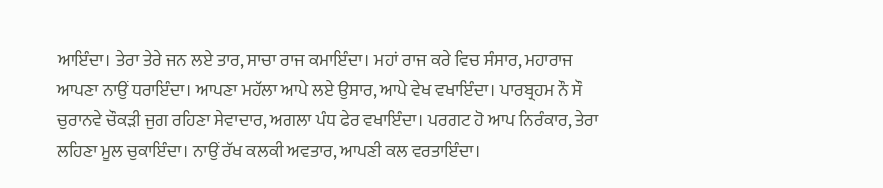ਆਇੰਦਾ। ਤੇਰਾ ਤੇਰੇ ਜਨ ਲਏ ਤਾਰ, ਸਾਚਾ ਰਾਜ ਕਮਾਇੰਦਾ। ਮਹਾਂ ਰਾਜ ਕਰੇ ਵਿਚ ਸੰਸਾਰ, ਮਹਾਰਾਜ ਆਪਣਾ ਨਾਉਂ ਧਰਾਇੰਦਾ। ਆਪਣਾ ਮਹੱਲਾ ਆਪੇ ਲਏ ਉਸਾਰ, ਆਪੇ ਵੇਖ ਵਖਾਇੰਦਾ। ਪਾਰਬ੍ਰਹਮ ਨੌ ਸੌ ਚੁਰਾਨਵੇ ਚੌਕੜੀ ਜੁਗ ਰਹਿਣਾ ਸੇਵਾਦਾਰ, ਅਗਲਾ ਪੰਧ ਫੇਰ ਵਖਾਇੰਦਾ। ਪਰਗਟ ਹੋ ਆਪ ਨਿਰੰਕਾਰ, ਤੇਰਾ ਲਹਿਣਾ ਮੂਲ ਚੁਕਾਇੰਦਾ। ਨਾਉਂ ਰੱਖ ਕਲਕੀ ਅਵਤਾਰ, ਆਪਣੀ ਕਲ ਵਰਤਾਇੰਦਾ।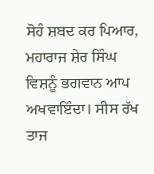ਸੋਹੰ ਸ਼ਬਦ ਕਰ ਪਿਆਰ, ਮਹਾਰਾਜ ਸ਼ੇਰ ਸਿੰਘ ਵਿਸ਼ਨੂੰ ਭਗਵਾਨ ਆਪ ਅਖਵਾਇੰਦਾ। ਸੀਸ ਰੱਖ ਤਾਜ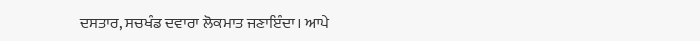ਦਸਤਾਰ, ਸਚਖੰਡ ਦਵਾਰਾ ਲੋਕਮਾਤ ਜਣਾਇੰਦਾ। ਆਪੇ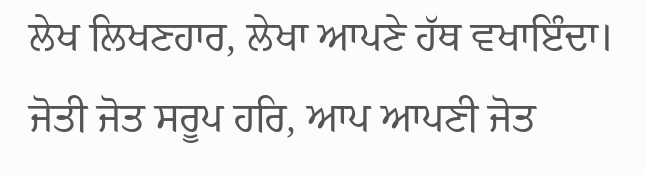ਲੇਖ ਲਿਖਣਹਾਰ, ਲੇਖਾ ਆਪਣੇ ਹੱਥ ਵਖਾਇੰਦਾ। ਜੋਤੀ ਜੋਤ ਸਰੂਪ ਹਰਿ, ਆਪ ਆਪਣੀ ਜੋਤ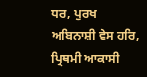ਧਰ, ਪੁਰਖ ਅਬਿਨਾਸ਼ੀ ਵੇਸ ਹਰਿ, ਪ੍ਰਿਥਮੀ ਆਕਾਸੀ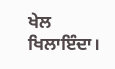ਖੇਲ ਖਿਲਾਇੰਦਾ।